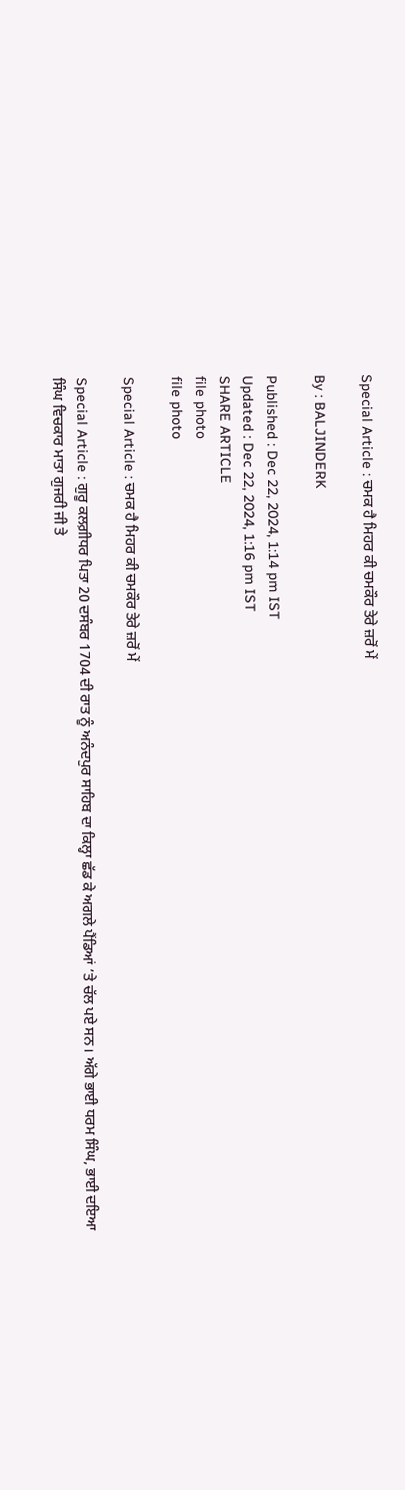Special Article : ਚਮਕ ਹੈ ਮਿਹਰ ਕੀ ਚਮਕੌਰ ਤੇਰੇ ਜ਼ਰੋਂ ਮੇਂ

By : BALJINDERK

Published : Dec 22, 2024, 1:14 pm IST
Updated : Dec 22, 2024, 1:16 pm IST
SHARE ARTICLE
file photo
file photo

Special Article : ਚਮਕ ਹੈ ਮਿਹਰ ਕੀ ਚਮਕੌਰ ਤੇਰੇ ਜ਼ਰੋਂ ਮੇਂ

Special Article : ਗੁਰੂ ਕਲਗ਼ੀਧਰ ਪਿਤਾ 20 ਦਸੰਬਰ 1704 ਦੀ ਰਾਤ ਨੂੰ ਅਨੰਦਪੁਰ ਸਾਹਿਬ ਦਾ ਕਿਲ੍ਹਾ ਛੱਡ ਕੇ ਅਗਲੇ ਪੈਂਡਿਆਂ ’ਤੇ ਚੱਲ ਪਏ ਸਨ। ਅੱਗੇ ਭਾਈ ਧਰਮ ਸਿੰਘ, ਭਾਈ ਦਇਆ ਸਿੰਘ ਵਿਚਕਾਰ ਮਾਤਾ ਗੁਜਰੀ ਜੀ ਤੇ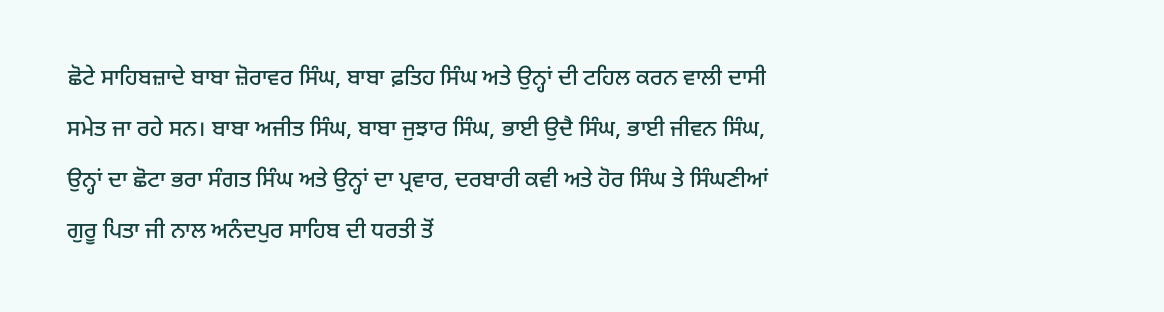ਛੋਟੇ ਸਾਹਿਬਜ਼ਾਦੇ ਬਾਬਾ ਜ਼ੋਰਾਵਰ ਸਿੰਘ, ਬਾਬਾ ਫ਼ਤਿਹ ਸਿੰਘ ਅਤੇ ਉਨ੍ਹਾਂ ਦੀ ਟਹਿਲ ਕਰਨ ਵਾਲੀ ਦਾਸੀ ਸਮੇਤ ਜਾ ਰਹੇ ਸਨ। ਬਾਬਾ ਅਜੀਤ ਸਿੰਘ, ਬਾਬਾ ਜੁਝਾਰ ਸਿੰਘ, ਭਾਈ ਉਦੈ ਸਿੰਘ, ਭਾਈ ਜੀਵਨ ਸਿੰਘ, ਉਨ੍ਹਾਂ ਦਾ ਛੋਟਾ ਭਰਾ ਸੰਗਤ ਸਿੰਘ ਅਤੇ ਉਨ੍ਹਾਂ ਦਾ ਪ੍ਰਵਾਰ, ਦਰਬਾਰੀ ਕਵੀ ਅਤੇ ਹੋਰ ਸਿੰਘ ਤੇ ਸਿੰਘਣੀਆਂ ਗੁਰੂ ਪਿਤਾ ਜੀ ਨਾਲ ਅਨੰਦਪੁਰ ਸਾਹਿਬ ਦੀ ਧਰਤੀ ਤੋਂ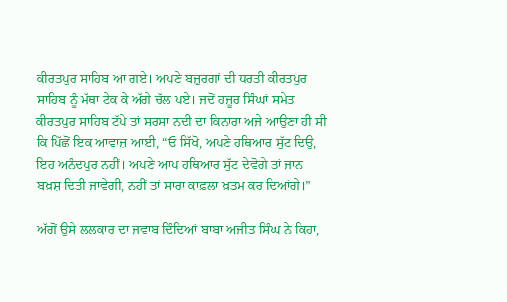ਕੀਰਤਪੁਰ ਸਾਹਿਬ ਆ ਗਏ। ਅਪਣੇ ਬਜ਼ੁਰਗਾਂ ਦੀ ਧਰਤੀ ਕੀਰਤਪੁਰ ਸਾਹਿਬ ਨੂੰ ਮੱਥਾ ਟੇਕ ਕੇ ਅੱਗੇ ਚੱਲ ਪਏ। ਜਦੋਂ ਹਜ਼ੂਰ ਸਿੰਘਾਂ ਸਮੇਤ ਕੀਰਤਪੁਰ ਸਾਹਿਬ ਟੱਪੇ ਤਾਂ ਸਰਸਾ ਨਦੀ ਦਾ ਕਿਨਾਰਾ ਅਜੇ ਆਉਣਾ ਹੀ ਸੀ ਕਿ ਪਿੱਛੋਂ ਇਕ ਆਵਾਜ਼ ਆਈ, “ਓ ਸਿੱਖੋ, ਅਪਣੇ ਹਥਿਆਰ ਸੁੱਟ ਦਿਉ, ਇਹ ਅਨੰਦਪੁਰ ਨਹੀਂ। ਅਪਣੇ ਆਪ ਹਥਿਆਰ ਸੁੱਟ ਦੇਵੋਗੇ ਤਾਂ ਜਾਨ ਬਖ਼ਸ਼ ਦਿਤੀ ਜਾਵੇਗੀ, ਨਹੀਂ ਤਾਂ ਸਾਰਾ ਕਾਫ਼ਲਾ ਖ਼ਤਮ ਕਰ ਦਿਆਂਗੇ।”

ਅੱਗੋਂ ਉਸੇ ਲਲਕਾਰ ਦਾ ਜਵਾਬ ਦਿੰਦਿਆਂ ਬਾਬਾ ਅਜੀਤ ਸਿੰਘ ਨੇ ਕਿਹਾ,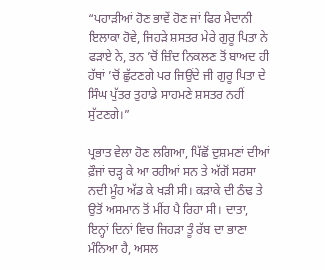“ਪਹਾੜੀਆਂ ਹੋਣ ਭਾਵੇਂ ਹੋਣ ਜਾਂ ਫਿਰ ਮੈਦਾਨੀ ਇਲਾਕਾ ਹੋਵੇ, ਜਿਹੜੇ ਸ਼ਸਤਰ ਮੇਰੇ ਗੁਰੂ ਪਿਤਾ ਨੇ ਫੜਾਏ ਨੇ, ਤਨ ’ਚੋਂ ਜ਼ਿੰਦ ਨਿਕਲਣ ਤੋਂ ਬਾਅਦ ਹੀ ਹੱਥਾਂ ’ਚੋਂ ਛੁੱਟਣਗੇ ਪਰ ਜਿਉਂਦੇ ਜੀ ਗੁਰੂ ਪਿਤਾ ਦੇ ਸਿੰਘ ਪੁੱਤਰ ਤੁਹਾਡੇ ਸਾਹਮਣੇ ਸ਼ਸਤਰ ਨਹੀਂ ਸੁੱਟਣਗੇ।”

ਪ੍ਰਭਾਤ ਵੇਲਾ ਹੋਣ ਲਗਿਆ, ਪਿੱਛੋਂ ਦੁਸ਼ਮਣਾਂ ਦੀਆਂ ਫ਼ੌਜਾਂ ਚੜ੍ਹ ਕੇ ਆ ਰਹੀਆਂ ਸਨ ਤੇ ਅੱਗੋਂ ਸਰਸਾ ਨਦੀ ਮੂੰਹ ਅੱਡ ਕੇ ਖੜੀ ਸੀ। ਕੜਾਕੇ ਦੀ ਠੰਢ ਤੇ ਉਤੋਂ ਅਸਮਾਨ ਤੋਂ ਮੀਂਹ ਪੈ ਰਿਹਾ ਸੀ। ਦਾਤਾ, ਇਨ੍ਹਾਂ ਦਿਨਾਂ ਵਿਚ ਜਿਹੜਾ ਤੂੰ ਰੱਬ ਦਾ ਭਾਣਾ ਮੰਨਿਆ ਹੈ, ਅਸਲ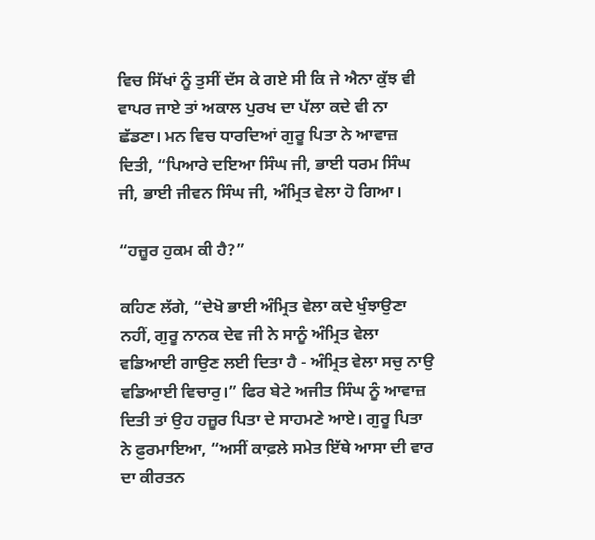ਵਿਚ ਸਿੱਖਾਂ ਨੂੰ ਤੁਸੀਂ ਦੱਸ ਕੇ ਗਏ ਸੀ ਕਿ ਜੇ ਐਨਾ ਕੁੱਝ ਵੀ ਵਾਪਰ ਜਾਏ ਤਾਂ ਅਕਾਲ ਪੁਰਖ ਦਾ ਪੱਲਾ ਕਦੇ ਵੀ ਨਾ ਛੱਡਣਾ। ਮਨ ਵਿਚ ਧਾਰਦਿਆਂ ਗੁਰੂ ਪਿਤਾ ਨੇ ਆਵਾਜ਼ ਦਿਤੀ, “ਪਿਆਰੇ ਦਇਆ ਸਿੰਘ ਜੀ, ਭਾਈ ਧਰਮ ਸਿੰਘ ਜੀ, ਭਾਈ ਜੀਵਨ ਸਿੰਘ ਜੀ, ਅੰਮ੍ਰਿਤ ਵੇਲਾ ਹੋ ਗਿਆ।

“ਹਜ਼ੂਰ ਹੁਕਮ ਕੀ ਹੈ?”

ਕਹਿਣ ਲੱਗੇ, “ਦੇਖੋ ਭਾਈ ਅੰਮ੍ਰਿਤ ਵੇਲਾ ਕਦੇ ਖੁੰਝਾਉਣਾ ਨਹੀਂ, ਗੁਰੂ ਨਾਨਕ ਦੇਵ ਜੀ ਨੇ ਸਾਨੂੰ ਅੰਮ੍ਰਿਤ ਵੇਲਾ ਵਡਿਆਈ ਗਾਉਣ ਲਈ ਦਿਤਾ ਹੈ - ਅੰਮ੍ਰਿਤ ਵੇਲਾ ਸਚੁ ਨਾਉ ਵਡਿਆਈ ਵਿਚਾਰੁ।” ਫਿਰ ਬੇਟੇ ਅਜੀਤ ਸਿੰਘ ਨੂੰ ਆਵਾਜ਼ ਦਿਤੀ ਤਾਂ ਉਹ ਹਜ਼ੂਰ ਪਿਤਾ ਦੇ ਸਾਹਮਣੇ ਆਏ। ਗੁਰੂ ਪਿਤਾ ਨੇ ਫ਼ੁਰਮਾਇਆ, “ਅਸੀਂ ਕਾਫ਼ਲੇ ਸਮੇਤ ਇੱਥੇ ਆਸਾ ਦੀ ਵਾਰ ਦਾ ਕੀਰਤਨ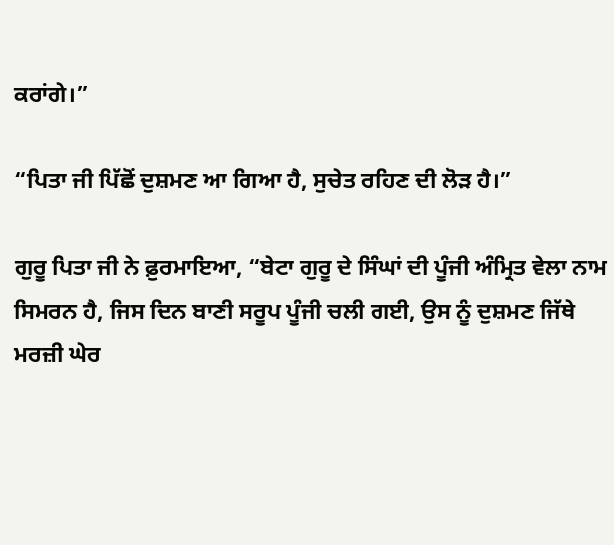ਕਰਾਂਗੇ।”

“ਪਿਤਾ ਜੀ ਪਿੱਛੋਂ ਦੁਸ਼ਮਣ ਆ ਗਿਆ ਹੈ, ਸੁਚੇਤ ਰਹਿਣ ਦੀ ਲੋੜ ਹੈ।”

ਗੁਰੂ ਪਿਤਾ ਜੀ ਨੇ ਫ਼ੁਰਮਾਇਆ, “ਬੇਟਾ ਗੁਰੂ ਦੇ ਸਿੰਘਾਂ ਦੀ ਪੂੰਜੀ ਅੰਮ੍ਰਿਤ ਵੇਲਾ ਨਾਮ ਸਿਮਰਨ ਹੈ, ਜਿਸ ਦਿਨ ਬਾਣੀ ਸਰੂਪ ਪੂੰਜੀ ਚਲੀ ਗਈ, ਉਸ ਨੂੰ ਦੁਸ਼ਮਣ ਜਿੱਥੇ ਮਰਜ਼ੀ ਘੇਰ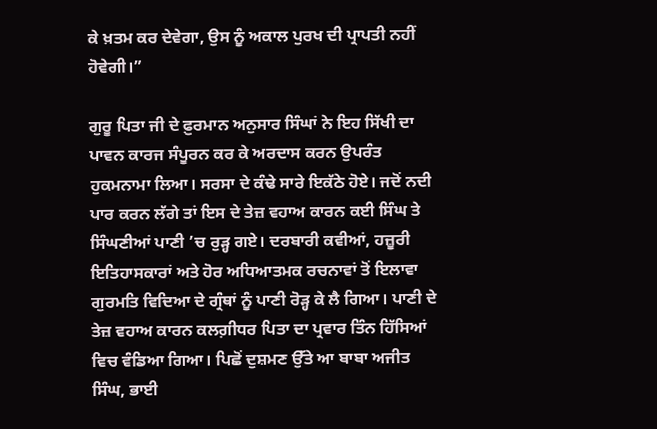ਕੇ ਖ਼ਤਮ ਕਰ ਦੇਵੇਗਾ, ਉਸ ਨੂੰ ਅਕਾਲ ਪੁਰਖ ਦੀ ਪ੍ਰਾਪਤੀ ਨਹੀਂ ਹੋਵੇਗੀ।”

ਗੁਰੂ ਪਿਤਾ ਜੀ ਦੇ ਫ਼ੁਰਮਾਨ ਅਨੁਸਾਰ ਸਿੰਘਾਂ ਨੇ ਇਹ ਸਿੱਖੀ ਦਾ ਪਾਵਨ ਕਾਰਜ ਸੰਪੂਰਨ ਕਰ ਕੇ ਅਰਦਾਸ ਕਰਨ ਉਪਰੰਤ ਹੁਕਮਨਾਮਾ ਲਿਆ। ਸਰਸਾ ਦੇ ਕੰਢੇ ਸਾਰੇ ਇਕੱਠੇ ਹੋਏ। ਜਦੋਂ ਨਦੀ ਪਾਰ ਕਰਨ ਲੱਗੇ ਤਾਂ ਇਸ ਦੇ ਤੇਜ਼ ਵਹਾਅ ਕਾਰਨ ਕਈ ਸਿੰਘ ਤੇ ਸਿੰਘਣੀਆਂ ਪਾਣੀ ’ਚ ਰੁੜ੍ਹ ਗਏ। ਦਰਬਾਰੀ ਕਵੀਆਂ, ਹਜ਼ੂਰੀ ਇਤਿਹਾਸਕਾਰਾਂ ਅਤੇ ਹੋਰ ਅਧਿਆਤਮਕ ਰਚਨਾਵਾਂ ਤੋਂ ਇਲਾਵਾ ਗੁਰਮਤਿ ਵਿਦਿਆ ਦੇ ਗ੍ਰੰਥਾਂ ਨੂੰ ਪਾਣੀ ਰੋੜ੍ਹ ਕੇ ਲੈ ਗਿਆ। ਪਾਣੀ ਦੇ ਤੇਜ਼ ਵਹਾਅ ਕਾਰਨ ਕਲਗ਼ੀਧਰ ਪਿਤਾ ਦਾ ਪ੍ਰਵਾਰ ਤਿੰਨ ਹਿੱਸਿਆਂ ਵਿਚ ਵੰਡਿਆ ਗਿਆ। ਪਿਛੋਂ ਦੁਸ਼ਮਣ ਉੱਤੇ ਆ ਬਾਬਾ ਅਜੀਤ ਸਿੰਘ, ਭਾਈ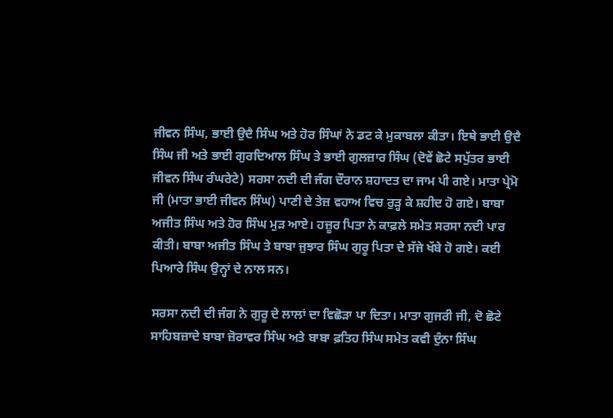ਜੀਵਨ ਸਿੰਘ, ਭਾਈ ਉਦੈ ਸਿੰਘ ਅਤੇ ਹੋਰ ਸਿੰਘਾਂ ਨੇ ਡਟ ਕੇ ਮੁਕਾਬਲਾ ਕੀਤਾ। ਇਥੇ ਭਾਈ ਉਦੈ ਸਿੰਘ ਜੀ ਅਤੇ ਭਾਈ ਗੁਰਦਿਆਲ ਸਿੰਘ ਤੇ ਭਾਈ ਗੁਲਜ਼ਾਰ ਸਿੰਘ (ਦੋਵੇਂ ਛੋਟੇ ਸਪੁੱਤਰ ਭਾਈ ਜੀਵਨ ਸਿੰਘ ਰੰਘਰੇਟੇ) ਸਰਸਾ ਨਦੀ ਦੀ ਜੰਗ ਦੌਰਾਨ ਸ਼ਹਾਦਤ ਦਾ ਜਾਮ ਪੀ ਗਏ। ਮਾਤਾ ਪ੍ਰੇਮੋ ਜੀ (ਮਾਤਾ ਭਾਈ ਜੀਵਨ ਸਿੰਘ) ਪਾਣੀ ਦੇ ਤੇਜ਼ ਵਹਾਅ ਵਿਚ ਰੁੜ੍ਹ ਕੇ ਸ਼ਹੀਦ ਹੋ ਗਏ। ਬਾਬਾ ਅਜੀਤ ਸਿੰਘ ਅਤੇ ਹੋਰ ਸਿੰਘ ਮੁੜ ਆਏ। ਹਜ਼ੂਰ ਪਿਤਾ ਨੇ ਕਾਫ਼ਲੇ ਸਮੇਤ ਸਰਸਾ ਨਦੀ ਪਾਰ ਕੀਤੀ। ਬਾਬਾ ਅਜੀਤ ਸਿੰਘ ਤੇ ਬਾਬਾ ਜੁਝਾਰ ਸਿੰਘ ਗੁਰੂ ਪਿਤਾ ਦੇ ਸੱਜੇ ਖੱਬੇ ਹੋ ਗਏ। ਕਈ ਪਿਆਰੇ ਸਿੰਘ ਉਨ੍ਹਾਂ ਦੇ ਨਾਲ ਸਨ।

ਸਰਸਾ ਨਦੀ ਦੀ ਜੰਗ ਨੇ ਗੁਰੂ ਦੇ ਲਾਲਾਂ ਦਾ ਵਿਛੋੜਾ ਪਾ ਦਿਤਾ। ਮਾਤਾ ਗੁਜਰੀ ਜੀ, ਦੋ ਛੋਟੇ ਸਾਹਿਬਜ਼ਾਦੇ ਬਾਬਾ ਜ਼ੋਰਾਵਰ ਸਿੰਘ ਅਤੇ ਬਾਬਾ ਫ਼ਤਿਹ ਸਿੰਘ ਸਮੇਤ ਕਵੀ ਦੁੰਨਾ ਸਿੰਘ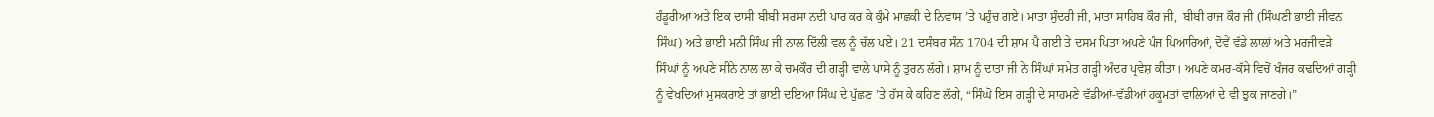ਹੰਡੂਰੀਆ ਅਤੇ ਇਕ ਦਾਸੀ ਬੀਬੀ ਸਰਸਾ ਨਦੀ ਪਾਰ ਕਰ ਕੇ ਕੁੰਮੇ ਮਾਛਕੀ ਦੇ ਨਿਵਾਸ ’ਤੇ ਪਹੁੰਚ ਗਏ। ਮਾਤਾ ਸੁੰਦਰੀ ਜੀ, ਮਾਤਾ ਸਾਹਿਬ ਕੌਰ ਜੀ,  ਬੀਬੀ ਰਾਜ ਕੌਰ ਜੀ (ਸਿੰਘਣੀ ਭਾਈ ਜੀਵਨ ਸਿੰਘ) ਅਤੇ ਭਾਈ ਮਨੀ ਸਿੰਘ ਜੀ ਨਾਲ ਦਿੱਲੀ ਵਲ ਨੂੰ ਚੱਲ ਪਏ। 21 ਦਸੰਬਰ ਸੰਨ 1704 ਦੀ ਸ਼ਾਮ ਪੈ ਗਈ ਤੇ ਦਸਮ ਪਿਤਾ ਅਪਣੇ ਪੰਜ ਪਿਆਰਿਆਂ, ਦੋਵੇਂ ਵੱਡੇ ਲਾਲਾਂ ਅਤੇ ਮਰਜੀਵੜੇ ਸਿੰਘਾਂ ਨੂੰ ਅਪਣੇ ਸੀਨੇ ਨਾਲ ਲਾ ਕੇ ਚਮਕੌਰ ਦੀ ਗੜ੍ਹੀ ਵਾਲੇ ਪਾਸੇ ਨੂੰ ਤੁਰਨ ਲੱਗੇ। ਸ਼ਾਮ ਨੂੰ ਦਾਤਾ ਜੀ ਨੇ ਸਿੰਘਾਂ ਸਮੇਤ ਗੜ੍ਹੀ ਅੰਦਰ ਪ੍ਰਵੇਸ਼ ਕੀਤਾ। ਅਪਣੇ ਕਮਰ-ਕੱਸੇ ਵਿਚੋਂ ਖੰਜਰ ਕਢਦਿਆਂ ਗੜ੍ਹੀ ਨੂੰ ਵੇਖਦਿਆਂ ਮੁਸਕਰਾਏ ਤਾਂ ਭਾਈ ਦਇਆ ਸਿੰਘ ਦੇ ਪੁੱਛਣ ’ਤੇ ਹੱਸ ਕੇ ਕਹਿਣ ਲੱਗੇ, “ਸਿੰਘੋ ਇਸ ਗੜ੍ਹੀ ਦੇ ਸਾਹਮਣੇ ਵੱਡੀਆਂ-ਵੱਡੀਆਂ ਹਕੂਮਤਾਂ ਵਾਲਿਆਂ ਦੇ ਵੀ ਝੁਕ ਜਾਣਗੇ।”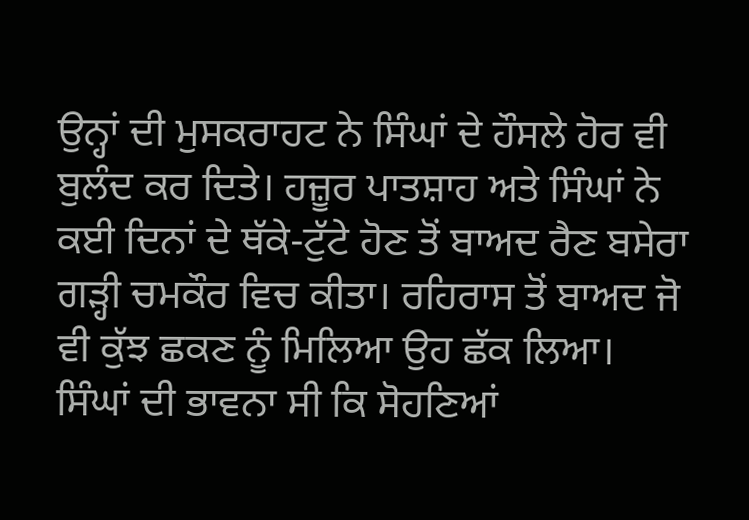ਉਨ੍ਹਾਂ ਦੀ ਮੁਸਕਰਾਹਟ ਨੇ ਸਿੰਘਾਂ ਦੇ ਹੌਸਲੇ ਹੋਰ ਵੀ ਬੁਲੰਦ ਕਰ ਦਿਤੇ। ਹਜ਼ੂਰ ਪਾਤਸ਼ਾਹ ਅਤੇ ਸਿੰਘਾਂ ਨੇ ਕਈ ਦਿਨਾਂ ਦੇ ਥੱਕੇ-ਟੁੱਟੇ ਹੋਣ ਤੋਂ ਬਾਅਦ ਰੈਣ ਬਸੇਰਾ ਗੜ੍ਹੀ ਚਮਕੌਰ ਵਿਚ ਕੀਤਾ। ਰਹਿਰਾਸ ਤੋਂ ਬਾਅਦ ਜੋ ਵੀ ਕੁੱਝ ਛਕਣ ਨੂੰ ਮਿਲਿਆ ਉਹ ਛੱਕ ਲਿਆ। ਸਿੰਘਾਂ ਦੀ ਭਾਵਨਾ ਸੀ ਕਿ ਸੋਹਣਿਆਂ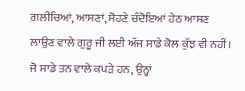ਗ਼ਲੀਚਿਆਂ, ਆਸਣਾਂ, ਸੋਹਣੇ ਚੰਦੋਇਆਂ ਹੇਠ ਆਸਣ ਲਾਉਣ ਵਾਲੇ ਗੁਰੂ ਜੀ ਲਈ ਅੱਜ ਸਾਡੇ ਕੋਲ ਕੁੱਝ ਵੀ ਨਹੀਂ। ਜੋ ਸਾਡੇ ਤਨ ਵਾਲੇ ਕਪੜੇ ਹਨ, ਉਨ੍ਹਾਂ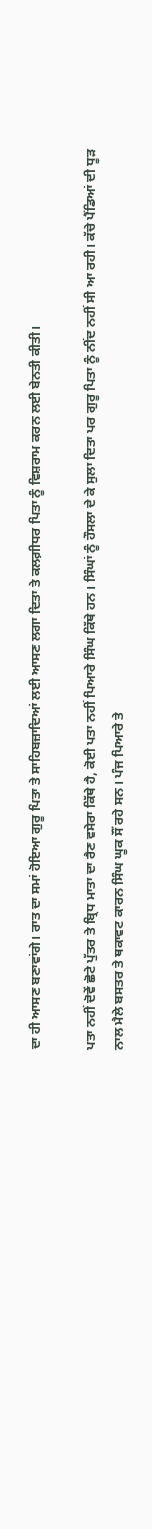ਦਾ ਹੀ ਆਸਣ ਬਣਾਵਾਂਗੇ। ਰਾਤ ਦਾ ਸਮਾਂ ਹੋਇਆ ਗੁਰੂ ਪਿਤਾ ਤੇ ਸਾਹਿਬਜ਼ਾਦਿਆਂ ਲਈ ਆਸਣ ਲਗਾ ਦਿਤਾ ਤੇ ਕਲਗ਼ੀਧਰ ਪਿਤਾ ਨੂੰ ਵਿਸ਼ਰਾਮ ਕਰਨ ਲਈ ਬੇਨਤੀ ਕੀਤੀ।

ਪਤਾ ਨਹੀਂ ਦੋਵੇਂ ਛੋਟੇ ਪੁੱਤਰ ਤੇ ਬ੍ਰਿਧ ਮਾਤਾ ਦਾ ਰੈਣ ਵਸੇਰਾ ਕਿੱਥੇ ਹੈ, ਕੋਈ ਪਤਾ ਨਹੀਂ ਪਿਆਰੇ ਸਿੰਘ ਕਿੱਥੇ ਹਨ। ਸਿੰਘਾਂ ਨੂੰ ਹੌਸਲਾ ਦੇ ਕੇ ਸੁਲਾ ਦਿਤਾ ਪਰ ਗੁਰੂ ਪਿਤਾ ਨੂੰ ਨੀਂਦ ਨਹੀਂ ਸੀ ਆ ਰਹੀ। ਕੱਚੇ ਪੈਂਡਿਆਂ ਦੀ ਧੂੜ ਨਾਲ ਮੈਲੇ ਬਸਤਰ ਤੇ ਥਕਾਵਟ ਕਾਰਨ ਸਿੰਘ ਘੂਕ ਸੌਂ ਰਹੇ ਸਨ। ਪੰਜ ਪਿਆਰੇ ਤੇ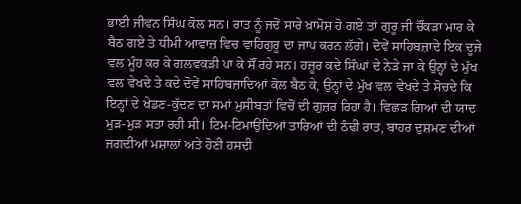ਭਾਈ ਜੀਵਨ ਸਿੰਘ ਕੋਲ ਸਨ। ਰਾਤ ਨੂੰ ਜਦੋਂ ਸਾਰੇ ਖ਼ਾਮੋਸ਼ ਹੋ ਗਏ ਤਾਂ ਗੁਰੂ ਜੀ ਚੌਂਕੜਾ ਮਾਰ ਕੇ ਬੈਠ ਗਏ ਤੇ ਧੀਮੀ ਆਵਾਜ਼ ਵਿਚ ਵਾਹਿਗੁਰੂ ਦਾ ਜਾਪ ਕਰਨ ਲੱਗੇ। ਦੋਵੇਂ ਸਾਹਿਬਜ਼ਾਦੇ ਇਕ ਦੂਜੇ ਵਲ ਮੂੰਹ ਕਰ ਕੇ ਗਲਵਕੜੀ ਪਾ ਕੇ ਸੌਂ ਰਹੇ ਸਨ। ਹਜ਼ੂਰ ਕਦੇ ਸਿੰਘਾਂ ਦੇ ਨੇੜੇ ਜਾ ਕੇ ਉਨ੍ਹਾਂ ਦੇ ਮੁੱਖ ਵਲ ਵੇਖਦੇ ਤੇ ਕਦੇ ਦੋਵੇਂ ਸਾਹਿਬਜ਼ਾਦਿਆਂ ਕੋਲ ਬੈਠ ਕੇ, ਉਨ੍ਹਾਂ ਦੇ ਮੁੱਖ ਵਲ ਵੇਖਦੇ ਤੇ ਸੋਚਦੇ ਕਿ ਇਨ੍ਹਾਂ ਦੇ ਖੇਡਣ-ਕੁੱਦਣ ਦਾ ਸਮਾਂ ਮੁਸੀਬਤਾਂ ਵਿਚੋਂ ਦੀ ਗੁਜ਼ਰ ਰਿਹਾ ਹੈ। ਵਿਛੜ ਗਿਆਂ ਦੀ ਯਾਦ ਮੁੜ-ਮੁੜ ਸਤਾ ਰਹੀ ਸੀ। ਟਿਮ-ਟਿਮਾਉਂਦਿਆਂ ਤਾਰਿਆਂ ਦੀ ਠੰਢੀ ਰਾਤ, ਬਾਹਰ ਦੁਸ਼ਮਣ ਦੀਆਂ ਜਗਦੀਆਂ ਮਸ਼ਾਲਾਂ ਅਤੇ ਹੋਣੀ ਹਸਦੀ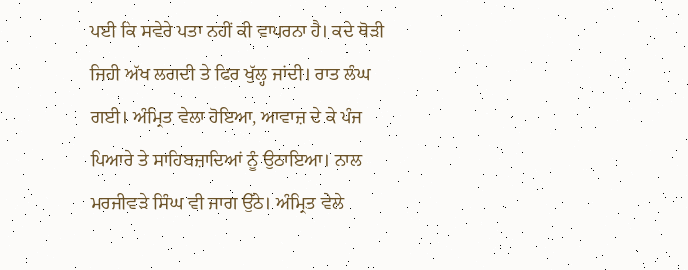ਪਈ ਕਿ ਸਵੇਰੇ ਪਤਾ ਨਹੀਂ ਕੀ ਵਾਪਰਨਾ ਹੈ। ਕਦੇ ਥੋੜੀ ਜਿਹੀ ਅੱਖ ਲਗਦੀ ਤੇ ਫਿਰ ਖੁੱਲ੍ਹ ਜਾਂਦੀ। ਰਾਤ ਲੰਘ ਗਈ। ਅੰਮ੍ਰਿਤ ਵੇਲਾ ਹੋਇਆ, ਆਵਾਜ਼ ਦੇ ਕੇ ਪੰਜ ਪਿਆਰੇ ਤੇ ਸਾਹਿਬਜ਼ਾਦਿਆਂ ਨੂੰ ਉਠਾਇਆ। ਨਾਲ ਮਰਜੀਵੜੇ ਸਿੰਘ ਵੀ ਜਾਗ ਉੱਠੇ। ਅੰਮ੍ਰਿਤ ਵੇਲੇ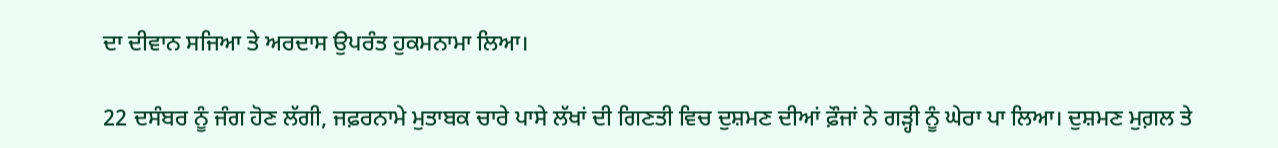ਦਾ ਦੀਵਾਨ ਸਜਿਆ ਤੇ ਅਰਦਾਸ ਉਪਰੰਤ ਹੁਕਮਨਾਮਾ ਲਿਆ।

22 ਦਸੰਬਰ ਨੂੰ ਜੰਗ ਹੋਣ ਲੱਗੀ, ਜਫ਼ਰਨਾਮੇ ਮੁਤਾਬਕ ਚਾਰੇ ਪਾਸੇ ਲੱਖਾਂ ਦੀ ਗਿਣਤੀ ਵਿਚ ਦੁਸ਼ਮਣ ਦੀਆਂ ਫ਼ੌਜਾਂ ਨੇ ਗੜ੍ਹੀ ਨੂੰ ਘੇਰਾ ਪਾ ਲਿਆ। ਦੁਸ਼ਮਣ ਮੁਗ਼ਲ ਤੇ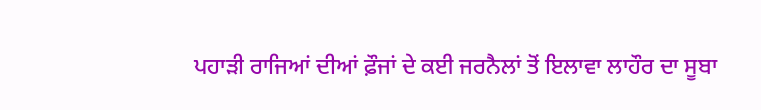ਪਹਾੜੀ ਰਾਜਿਆਂ ਦੀਆਂ ਫ਼ੌਜਾਂ ਦੇ ਕਈ ਜਰਨੈਲਾਂ ਤੋਂ ਇਲਾਵਾ ਲਾਹੌਰ ਦਾ ਸੂਬਾ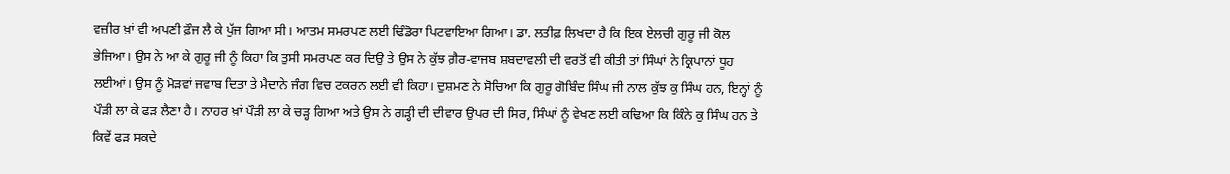ਵਜ਼ੀਰ ਖ਼ਾਂ ਵੀ ਅਪਣੀ ਫ਼ੌਜ ਲੈ ਕੇ ਪੁੱਜ ਗਿਆ ਸੀ। ਆਤਮ ਸਮਰਪਣ ਲਈ ਢਿੰਡੋਰਾ ਪਿਟਵਾਇਆ ਗਿਆ। ਡਾ. ਲਤੀਫ਼ ਲਿਖਦਾ ਹੈ ਕਿ ਇਕ ਏਲਚੀ ਗੁਰੂ ਜੀ ਕੋਲ ਭੇਜਿਆ। ਉਸ ਨੇ ਆ ਕੇ ਗੁਰੂ ਜੀ ਨੂੰ ਕਿਹਾ ਕਿ ਤੁਸੀ ਸਮਰਪਣ ਕਰ ਦਿਉ ਤੇ ਉਸ ਨੇ ਕੁੱਝ ਗ਼ੈਰ-ਵਾਜਬ ਸ਼ਬਦਾਵਲੀ ਦੀ ਵਰਤੋਂ ਵੀ ਕੀਤੀ ਤਾਂ ਸਿੰਘਾਂ ਨੇ ਕ੍ਰਿਪਾਨਾਂ ਧੂਹ ਲਈਆਂ। ਉਸ ਨੂੰ ਮੋੜਵਾਂ ਜਵਾਬ ਦਿਤਾ ਤੇ ਮੈਦਾਨੇ ਜੰਗ ਵਿਚ ਟਕਰਨ ਲਈ ਵੀ ਕਿਹਾ। ਦੁਸ਼ਮਣ ਨੇ ਸੋਚਿਆ ਕਿ ਗੁਰੂ ਗੋਬਿੰਦ ਸਿੰਘ ਜੀ ਨਾਲ ਕੁੱਝ ਕੁ ਸਿੰਘ ਹਨ, ਇਨ੍ਹਾਂ ਨੂੰ ਪੌੜੀ ਲਾ ਕੇ ਫੜ ਲੈਣਾ ਹੈ। ਨਾਹਰ ਖ਼ਾਂ ਪੌੜੀ ਲਾ ਕੇ ਚੜ੍ਹ ਗਿਆ ਅਤੇ ਉਸ ਨੇ ਗੜ੍ਹੀ ਦੀ ਦੀਵਾਰ ਉਪਰ ਦੀ ਸਿਰ, ਸਿੰਘਾਂ ਨੂੰ ਵੇਖਣ ਲਈ ਕਢਿਆ ਕਿ ਕਿੰਨੇ ਕੁ ਸਿੰਘ ਹਨ ਤੇ ਕਿਵੇਂ ਫੜ ਸਕਦੇ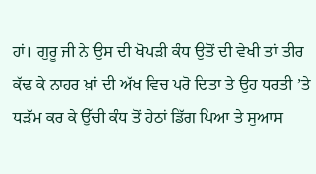ਹਾਂ। ਗੁਰੂ ਜੀ ਨੇ ਉਸ ਦੀ ਖੋਪੜੀ ਕੰਧ ਉਤੋਂ ਦੀ ਵੇਖੀ ਤਾਂ ਤੀਰ ਕੱਢ ਕੇ ਨਾਹਰ ਖ਼ਾਂ ਦੀ ਅੱਖ ਵਿਚ ਪਰੋ ਦਿਤਾ ਤੇ ਉਹ ਧਰਤੀ ’ਤੇ ਧੜੱਮ ਕਰ ਕੇ ਉੱਚੀ ਕੰਧ ਤੋਂ ਹੇਠਾਂ ਡਿੱਗ ਪਿਆ ਤੇ ਸੁਆਸ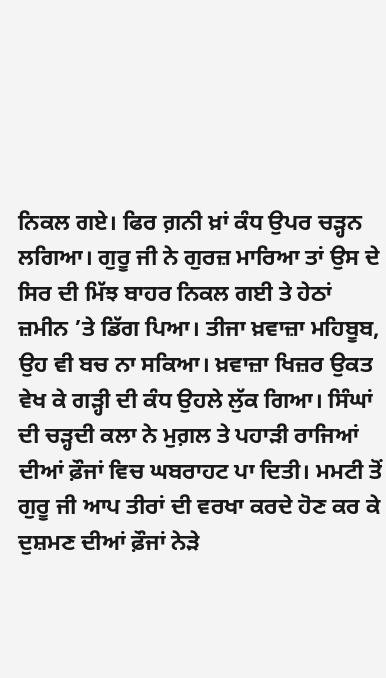ਨਿਕਲ ਗਏ। ਫਿਰ ਗ਼ਨੀ ਖ਼ਾਂ ਕੰਧ ਉਪਰ ਚੜ੍ਹਨ ਲਗਿਆ। ਗੁਰੂ ਜੀ ਨੇ ਗੁਰਜ਼ ਮਾਰਿਆ ਤਾਂ ਉਸ ਦੇ ਸਿਰ ਦੀ ਮਿੱਝ ਬਾਹਰ ਨਿਕਲ ਗਈ ਤੇ ਹੇਠਾਂ ਜ਼ਮੀਨ ’ਤੇ ਡਿੱਗ ਪਿਆ। ਤੀਜਾ ਖ਼ਵਾਜ਼ਾ ਮਹਿਬੂਬ, ਉਹ ਵੀ ਬਚ ਨਾ ਸਕਿਆ। ਖ਼ਵਾਜ਼ਾ ਖਿਜ਼ਰ ਉਕਤ ਵੇਖ ਕੇ ਗੜ੍ਹੀ ਦੀ ਕੰਧ ਉਹਲੇ ਲੁੱਕ ਗਿਆ। ਸਿੰਘਾਂ ਦੀ ਚੜ੍ਹਦੀ ਕਲਾ ਨੇ ਮੁਗ਼ਲ ਤੇ ਪਹਾੜੀ ਰਾਜਿਆਂ ਦੀਆਂ ਫ਼ੌਜਾਂ ਵਿਚ ਘਬਰਾਹਟ ਪਾ ਦਿਤੀ। ਮਮਟੀ ਤੋਂ ਗੁਰੂ ਜੀ ਆਪ ਤੀਰਾਂ ਦੀ ਵਰਖਾ ਕਰਦੇ ਹੋਣ ਕਰ ਕੇ ਦੁਸ਼ਮਣ ਦੀਆਂ ਫ਼ੌਜਾਂ ਨੇੜੇ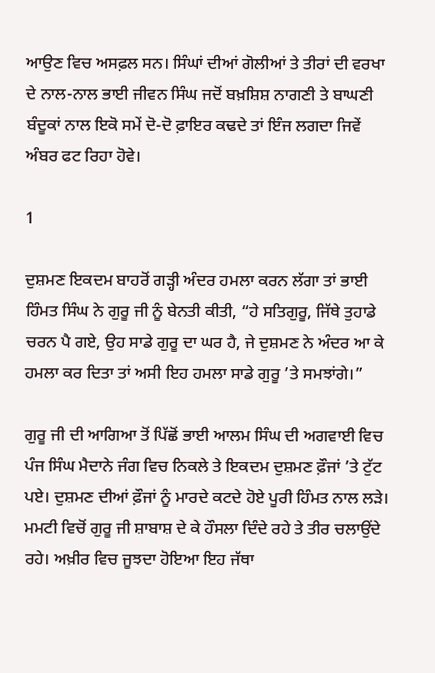ਆਉਣ ਵਿਚ ਅਸਫ਼ਲ ਸਨ। ਸਿੰਘਾਂ ਦੀਆਂ ਗੋਲੀਆਂ ਤੇ ਤੀਰਾਂ ਦੀ ਵਰਖਾ ਦੇ ਨਾਲ-ਨਾਲ ਭਾਈ ਜੀਵਨ ਸਿੰਘ ਜਦੋਂ ਬਖ਼ਸ਼ਿਸ਼ ਨਾਗਣੀ ਤੇ ਬਾਘਣੀ ਬੰਦੂਕਾਂ ਨਾਲ ਇਕੋ ਸਮੇਂ ਦੋ-ਦੋ ਫ਼ਾਇਰ ਕਢਦੇ ਤਾਂ ਇੰਜ ਲਗਦਾ ਜਿਵੇਂ ਅੰਬਰ ਫਟ ਰਿਹਾ ਹੋਵੇ।

1

ਦੁਸ਼ਮਣ ਇਕਦਮ ਬਾਹਰੋਂ ਗੜ੍ਹੀ ਅੰਦਰ ਹਮਲਾ ਕਰਨ ਲੱਗਾ ਤਾਂ ਭਾਈ ਹਿੰਮਤ ਸਿੰਘ ਨੇ ਗੁਰੂ ਜੀ ਨੂੰ ਬੇਨਤੀ ਕੀਤੀ, “ਹੇ ਸਤਿਗੁਰੂ, ਜਿੱਥੇ ਤੁਹਾਡੇ ਚਰਨ ਪੈ ਗਏ, ਉਹ ਸਾਡੇ ਗੁਰੂ ਦਾ ਘਰ ਹੈ, ਜੇ ਦੁਸ਼ਮਣ ਨੇ ਅੰਦਰ ਆ ਕੇ ਹਮਲਾ ਕਰ ਦਿਤਾ ਤਾਂ ਅਸੀ ਇਹ ਹਮਲਾ ਸਾਡੇ ਗੁਰੂ ’ਤੇ ਸਮਝਾਂਗੇ।”

ਗੁਰੂ ਜੀ ਦੀ ਆਗਿਆ ਤੋਂ ਪਿੱਛੋਂ ਭਾਈ ਆਲਮ ਸਿੰਘ ਦੀ ਅਗਵਾਈ ਵਿਚ ਪੰਜ ਸਿੰਘ ਮੈਦਾਨੇ ਜੰਗ ਵਿਚ ਨਿਕਲੇ ਤੇ ਇਕਦਮ ਦੁਸ਼ਮਣ ਫ਼ੌਜਾਂ ’ਤੇ ਟੁੱਟ ਪਏ। ਦੁਸ਼ਮਣ ਦੀਆਂ ਫ਼ੌਜਾਂ ਨੂੰ ਮਾਰਦੇ ਕਟਦੇ ਹੋਏ ਪੂਰੀ ਹਿੰਮਤ ਨਾਲ ਲੜੇ। ਮਮਟੀ ਵਿਚੋਂ ਗੁਰੂ ਜੀ ਸ਼ਾਬਾਸ਼ ਦੇ ਕੇ ਹੌਸਲਾ ਦਿੰਦੇ ਰਹੇ ਤੇ ਤੀਰ ਚਲਾਉਂਦੇ ਰਹੇ। ਅਖ਼ੀਰ ਵਿਚ ਜੂਝਦਾ ਹੋਇਆ ਇਹ ਜੱਥਾ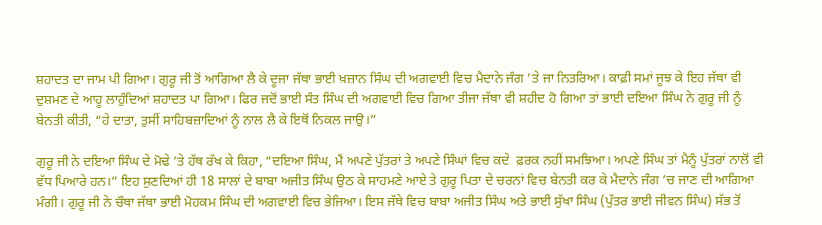ਸ਼ਹਾਦਤ ਦਾ ਜਾਮ ਪੀ ਗਿਆ। ਗੁਰੂ ਜੀ ਤੋਂ ਆਗਿਆ ਲੈ ਕੇ ਦੂਜਾ ਜੱਥਾ ਭਾਈ ਖ਼ਜ਼ਾਨ ਸਿੰਘ ਦੀ ਅਗਵਾਈ ਵਿਚ ਮੈਦਾਨੇ ਜੰਗ ’ਤੇ ਜਾ ਨਿਤਰਿਆ। ਕਾਫ਼ੀ ਸਮਾਂ ਜੂਝ ਕੇ ਇਹ ਜੱਥਾ ਵੀ ਦੁਸ਼ਮਣ ਦੇ ਆਹੂ ਲਾਹੁੰਦਿਆਂ ਸ਼ਹਾਦਤ ਪਾ ਗਿਆ। ਫਿਰ ਜਦੋਂ ਭਾਈ ਸੰਤ ਸਿੰਘ ਦੀ ਅਗਵਾਈ ਵਿਚ ਗਿਆ ਤੀਜਾ ਜੱਥਾ ਵੀ ਸ਼ਹੀਦ ਹੋ ਗਿਆ ਤਾਂ ਭਾਈ ਦਇਆ ਸਿੰਘ ਨੇ ਗੁਰੂ ਜੀ ਨੂੰ ਬੇਨਤੀ ਕੀਤੀ, “ਹੇ ਦਾਤਾ, ਤੁਸੀਂ ਸਾਹਿਬਜ਼ਾਦਿਆਂ ਨੂੰ ਨਾਲ ਲੈ ਕੇ ਇਥੋਂ ਨਿਕਲ ਜਾਉ।”

ਗੁਰੂ ਜੀ ਨੇ ਦਇਆ ਸਿੰਘ ਦੇ ਮੋਢੇ ’ਤੇ ਹੱਥ ਰੱਖ ਕੇ ਕਿਹਾ, “ਦਇਆ ਸਿੰਘ, ਮੈਂ ਅਪਣੇ ਪੁੱਤਰਾਂ ਤੇ ਅਪਣੇ ਸਿੰਘਾਂ ਵਿਚ ਕਦੇ  ਫ਼ਰਕ ਨਹੀਂ ਸਮਝਿਆ। ਅਪਣੇ ਸਿੰਘ ਤਾਂ ਮੈਨੂੰ ਪੁੱਤਰਾਂ ਨਾਲੋਂ ਵੀ ਵੱਧ ਪਿਆਰੇ ਹਨ।” ਇਹ ਸੁਣਦਿਆਂ ਹੀ 18 ਸਾਲਾਂ ਦੇ ਬਾਬਾ ਅਜੀਤ ਸਿੰਘ ਉਠ ਕੇ ਸਾਹਮਣੇ ਆਏ ਤੇ ਗੁਰੂ ਪਿਤਾ ਦੇ ਚਰਨਾਂ ਵਿਚ ਬੇਨਤੀ ਕਰ ਕੇ ਮੈਦਾਨੇ ਜੰਗ ’ਚ ਜਾਣ ਦੀ ਆਗਿਆ ਮੰਗੀ। ਗੁਰੂ ਜੀ ਨੇ ਚੌਥਾ ਜੱਥਾ ਭਾਈ ਮੋਹਕਮ ਸਿੰਘ ਦੀ ਅਗਵਾਈ ਵਿਚ ਭੇਜਿਆ। ਇਸ ਜੱਥੇ ਵਿਚ ਬਾਬਾ ਅਜੀਤ ਸਿੰਘ ਅਤੇ ਭਾਈ ਸੁੱਖਾ ਸਿੰਘ (ਪੁੱਤਰ ਭਾਈ ਜੀਵਨ ਸਿੰਘ) ਸੱਭ ਤੋਂ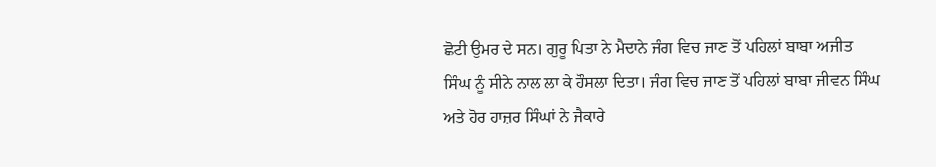ਛੋਟੀ ਉਮਰ ਦੇ ਸਨ। ਗੁਰੂ ਪਿਤਾ ਨੇ ਮੈਦਾਨੇ ਜੰਗ ਵਿਚ ਜਾਣ ਤੋਂ ਪਹਿਲਾਂ ਬਾਬਾ ਅਜੀਤ ਸਿੰਘ ਨੂੰ ਸੀਨੇ ਨਾਲ ਲਾ ਕੇ ਹੌਸਲਾ ਦਿਤਾ। ਜੰਗ ਵਿਚ ਜਾਣ ਤੋਂ ਪਹਿਲਾਂ ਬਾਬਾ ਜੀਵਨ ਸਿੰਘ ਅਤੇ ਹੋਰ ਹਾਜ਼ਰ ਸਿੰਘਾਂ ਨੇ ਜੈਕਾਰੇ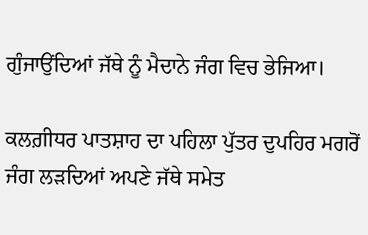ਗੁੰਜਾਉਂਦਿਆਂ ਜੱਥੇ ਨੂੰ ਮੈਦਾਨੇ ਜੰਗ ਵਿਚ ਭੇਜਿਆ।

ਕਲਗ਼ੀਧਰ ਪਾਤਸ਼ਾਹ ਦਾ ਪਹਿਲਾ ਪੁੱਤਰ ਦੁਪਹਿਰ ਮਗਰੋਂ ਜੰਗ ਲੜਦਿਆਂ ਅਪਣੇ ਜੱਥੇ ਸਮੇਤ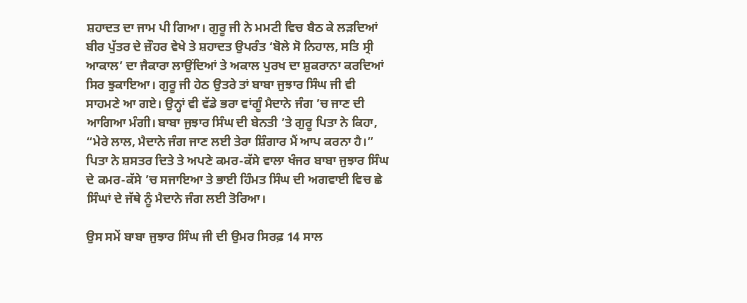ਸ਼ਹਾਦਤ ਦਾ ਜਾਮ ਪੀ ਗਿਆ। ਗੁਰੂ ਜੀ ਨੇ ਮਮਟੀ ਵਿਚ ਬੈਠ ਕੇ ਲੜਦਿਆਂ ਬੀਰ ਪੁੱਤਰ ਦੇ ਜ਼ੌਹਰ ਵੇਖੇ ਤੇ ਸ਼ਹਾਦਤ ਉਪਰੰਤ ‘ਬੋਲੇ ਸੋ ਨਿਹਾਲ, ਸਤਿ ਸ੍ਰੀ ਆਕਾਲ’ ਦਾ ਜੈਕਾਰਾ ਲਾਉਂਦਿਆਂ ਤੇ ਅਕਾਲ ਪੁਰਖ ਦਾ ਸ਼ੁਕਰਾਨਾ ਕਰਦਿਆਂ ਸਿਰ ਝੁਕਾਇਆ। ਗੁਰੂ ਜੀ ਹੇਠ ਉਤਰੇ ਤਾਂ ਬਾਬਾ ਜੁਝਾਰ ਸਿੰਘ ਜੀ ਵੀ ਸਾਹਮਣੇ ਆ ਗਏ। ਉਨ੍ਹਾਂ ਵੀ ਵੱਡੇ ਭਰਾ ਵਾਂਗੂੰ ਮੈਦਾਨੇ ਜੰਗ ’ਚ ਜਾਣ ਦੀ ਆਗਿਆ ਮੰਗੀ। ਬਾਬਾ ਜੁਝਾਰ ਸਿੰਘ ਦੀ ਬੇਨਤੀ ’ਤੇ ਗੁਰੂ ਪਿਤਾ ਨੇ ਕਿਹਾ, “ਮੇਰੇ ਲਾਲ, ਮੈਦਾਨੇ ਜੰਗ ਜਾਣ ਲਈ ਤੇਰਾ ਸ਼ਿੰਗਾਰ ਮੈਂ ਆਪ ਕਰਨਾ ਹੈ।” ਪਿਤਾ ਨੇ ਸ਼ਸਤਰ ਦਿਤੇ ਤੇ ਅਪਣੇ ਕਮਰ-ਕੱਸੇ ਵਾਲਾ ਖੰਜਰ ਬਾਬਾ ਜੁਝਾਰ ਸਿੰਘ ਦੇ ਕਮਰ-ਕੱਸੇ ’ਚ ਸਜਾਇਆ ਤੇ ਭਾਈ ਹਿੰਮਤ ਸਿੰਘ ਦੀ ਅਗਵਾਈ ਵਿਚ ਛੇ ਸਿੰਘਾਂ ਦੇ ਜੱਥੇ ਨੂੰ ਮੈਦਾਨੇ ਜੰਗ ਲਈ ਤੋਰਿਆ।

ਉਸ ਸਮੇਂ ਬਾਬਾ ਜੁਝਾਰ ਸਿੰਘ ਜੀ ਦੀ ਉਮਰ ਸਿਰਫ਼ 14 ਸਾਲ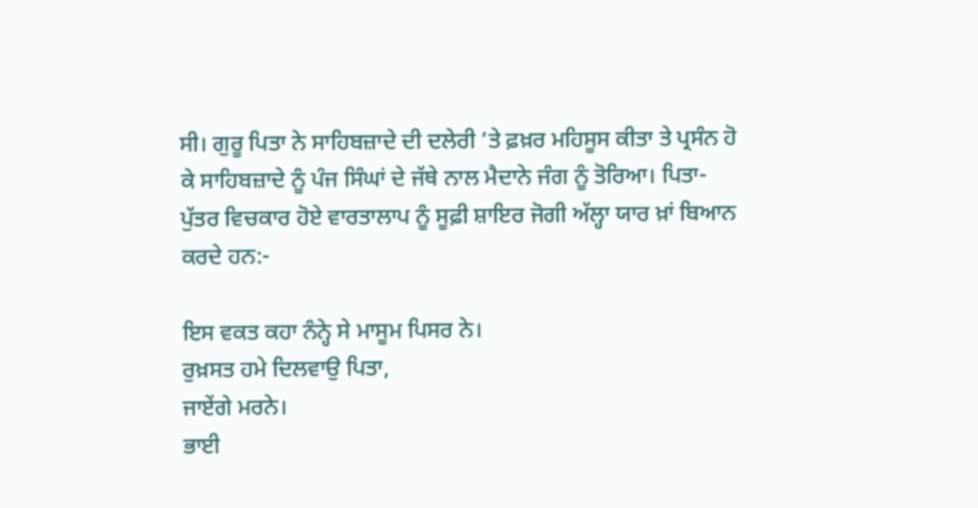ਸੀ। ਗੁਰੂ ਪਿਤਾ ਨੇ ਸਾਹਿਬਜ਼ਾਦੇ ਦੀ ਦਲੇਰੀ ’ਤੇ ਫ਼ਖ਼ਰ ਮਹਿਸੂਸ ਕੀਤਾ ਤੇ ਪ੍ਰਸੰਨ ਹੋ ਕੇ ਸਾਹਿਬਜ਼ਾਦੇ ਨੂੰ ਪੰਜ ਸਿੰਘਾਂ ਦੇ ਜੱਥੇ ਨਾਲ ਮੈਦਾਨੇ ਜੰਗ ਨੂੰ ਤੋਰਿਆ। ਪਿਤਾ-ਪੁੱਤਰ ਵਿਚਕਾਰ ਹੋਏ ਵਾਰਤਾਲਾਪ ਨੂੰ ਸੂਫ਼ੀ ਸ਼ਾਇਰ ਜੋਗੀ ਅੱਲ੍ਹਾ ਯਾਰ ਖ਼ਾਂ ਬਿਆਨ ਕਰਦੇ ਹਨ:-

ਇਸ ਵਕਤ ਕਹਾ ਨੰਨ੍ਹੇ ਸੇ ਮਾਸੂਮ ਪਿਸਰ ਨੇ।
ਰੁਖ਼ਸਤ ਹਮੇ ਦਿਲਵਾਉ ਪਿਤਾ,
ਜਾਏਂਗੇ ਮਰਨੇ।
ਭਾਈ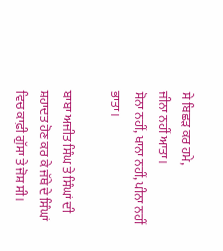ਸੇ ਬਿਛੜ ਕਰ ਹਮੇ,
ਜੀਨਾ ਨਹੀਂ ਆਤਾ।
ਸੋਨਾ ਨਹੀਂ, ਖਾਨਾ ਨਹੀਂ, ਪੀਨਾ ਨਹੀਂ ਭਾਤਾ।

ਬਾਬਾ ਅਜੀਤ ਸਿੰਘ ਤੇ ਸਿੰਘਾਂ ਦੀ ਸ਼ਹਾਦਤ ਹੋਣ ਕਰ ਕੇ ਜੱਥੇ ਦੇ ਸਿੰਘਾਂ ਵਿਚ ਕਾਫ਼ੀ ਗੁੱਸਾ ਤੇ ਜੋਸ਼ ਸੀ।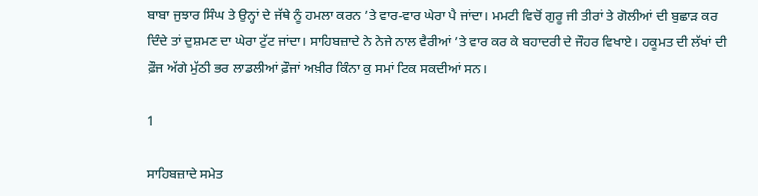ਬਾਬਾ ਜੁਝਾਰ ਸਿੰਘ ਤੇ ਉਨ੍ਹਾਂ ਦੇ ਜੱਥੇ ਨੂੰ ਹਮਲਾ ਕਰਨ ’ਤੇ ਵਾਰ-ਵਾਰ ਘੇਰਾ ਪੈ ਜਾਂਦਾ। ਮਮਟੀ ਵਿਚੋਂ ਗੁਰੂ ਜੀ ਤੀਰਾਂ ਤੇ ਗੋਲੀਆਂ ਦੀ ਬੁਛਾੜ ਕਰ ਦਿੰਦੇ ਤਾਂ ਦੁਸ਼ਮਣ ਦਾ ਘੇਰਾ ਟੁੱਟ ਜਾਂਦਾ। ਸਾਹਿਬਜ਼ਾਦੇ ਨੇ ਨੇਜੇ ਨਾਲ ਵੈਰੀਆਂ ’ਤੇ ਵਾਰ ਕਰ ਕੇ ਬਹਾਦਰੀ ਦੇ ਜੌਹਰ ਵਿਖਾਏ। ਹਕੂਮਤ ਦੀ ਲੱਖਾਂ ਦੀ ਫ਼ੌਜ ਅੱਗੇ ਮੁੱਠੀ ਭਰ ਲਾਡਲੀਆਂ ਫ਼ੌਜਾਂ ਅਖ਼ੀਰ ਕਿੰਨਾ ਕੁ ਸਮਾਂ ਟਿਕ ਸਕਦੀਆਂ ਸਨ।

1

ਸਾਹਿਬਜ਼ਾਦੇ ਸਮੇਤ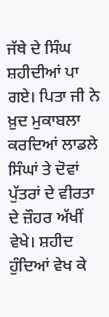ਜੱਥੇ ਦੇ ਸਿੰਘ ਸ਼ਹੀਦੀਆਂ ਪਾ ਗਏ। ਪਿਤਾ ਜੀ ਨੇ ਖ਼ੁਦ ਮੁਕਾਬਲਾ ਕਰਦਿਆਂ ਲਾਡਲੇ ਸਿੰਘਾਂ ਤੇ ਦੋਵਾਂ ਪੁੱਤਰਾਂ ਦੇ ਵੀਰਤਾ ਦੇ ਜ਼ੌਹਰ ਅੱਖੀਂ ਵੇਖੇ। ਸ਼ਹੀਦ ਹੁੰਦਿਆਂ ਵੇਖ ਕੇ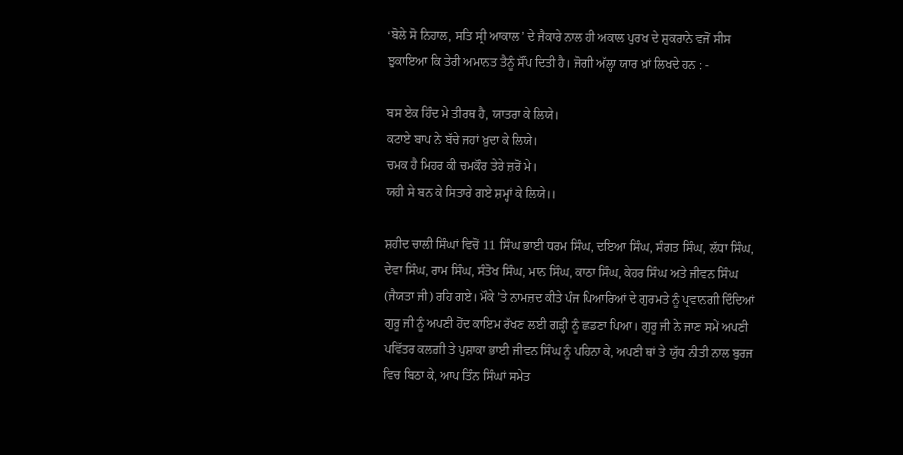‘ਬੋਲੇ ਸੋ ਨਿਹਾਲ, ਸਤਿ ਸ੍ਰੀ ਆਕਾਲ’ ਦੇ ਜੈਕਾਰੇ ਨਾਲ ਹੀ ਅਕਾਲ ਪੁਰਖ ਦੇ ਸ਼ੁਕਰਾਨੇ ਵਜੋਂ ਸੀਸ ਝੁਕਾਇਆ ਕਿ ਤੇਰੀ ਅਮਾਨਤ ਤੈਨੂੰ ਸੌਂਪ ਦਿਤੀ ਹੈ। ਜੋਗੀ ਅੱਲ੍ਹਾ ਯਾਰ ਖ਼ਾਂ ਲਿਖਦੇ ਹਨ : -

ਬਸ ਏਕ ਹਿੰਦ ਮੇ ਤੀਰਥ ਹੈ, ਯਾਤਰਾ ਕੇ ਲਿਯੇ।
ਕਟਾਏ ਬਾਪ ਨੇ ਬੱਚੇ ਜਹਾਂ ਖ਼ੁਦਾ ਕੇ ਲਿਯੇ।
ਚਮਕ ਹੈ ਮਿਹਰ ਕੀ ਚਮਕੌਰ ਤੇਰੇ ਜ਼ਰੋਂ ਮੇ।
ਯਹੀ ਸੇ ਬਨ ਕੇ ਸਿਤਾਰੇ ਗਏ ਸ਼ਮ੍ਹਾਂ ਕੇ ਲਿਯੇ।।

ਸ਼ਹੀਦ ਚਾਲੀ ਸਿੰਘਾਂ ਵਿਚੋਂ 11 ਸਿੰਘ ਭਾਈ ਧਰਮ ਸਿੰਘ, ਦਇਆ ਸਿੰਘ, ਸੰਗਤ ਸਿੰਘ, ਲੱਧਾ ਸਿੰਘ, ਦੇਵਾ ਸਿੰਘ, ਰਾਮ ਸਿੰਘ, ਸੰਤੋਖ ਸਿੰਘ, ਮਾਨ ਸਿੰਘ, ਕਾਠਾ ਸਿੰਘ, ਕੇਹਰ ਸਿੰਘ ਅਤੇ ਜੀਵਨ ਸਿੰਘ (ਜੈਯਤਾ ਜੀ) ਰਹਿ ਗਏ। ਮੌਕੇ ’ਤੇ ਨਾਮਜ਼ਦ ਕੀਤੇ ਪੰਜ ਪਿਆਰਿਆਂ ਦੇ ਗੁਰਮਤੇ ਨੂੰ ਪ੍ਰਵਾਨਗੀ ਦਿੰਦਿਆਂ ਗੁਰੂ ਜੀ ਨੂੰ ਅਪਣੀ ਹੋਂਦ ਕਾਇਮ ਰੱਖਣ ਲਈ ਗੜ੍ਹੀ ਨੂੰ ਛਡਣਾ ਪਿਆ। ਗੁਰੂ ਜੀ ਨੇ ਜਾਣ ਸਮੇਂ ਅਪਣੀ ਪਵਿੱਤਰ ਕਲਗ਼ੀ ਤੇ ਪੁਸ਼ਾਕਾ ਭਾਈ ਜੀਵਨ ਸਿੰਘ ਨੂੰ ਪਹਿਨਾ ਕੇ, ਅਪਣੀ ਥਾਂ ਤੇ ਯੁੱਧ ਨੀਤੀ ਨਾਲ ਬੁਰਜ ਵਿਚ ਬਿਠਾ ਕੇ, ਆਪ ਤਿੰਨ ਸਿੰਘਾਂ ਸਮੇਤ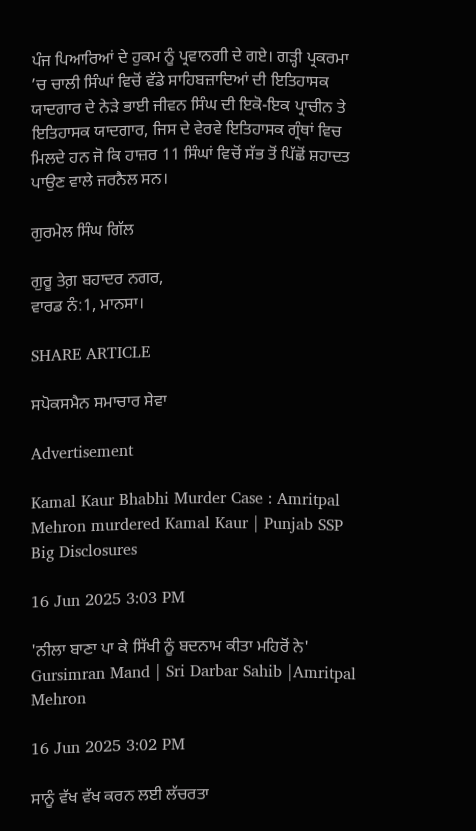ਪੰਜ ਪਿਆਰਿਆਂ ਦੇ ਹੁਕਮ ਨੂੰ ਪ੍ਰਵਾਨਗੀ ਦੇ ਗਏ। ਗੜ੍ਹੀ ਪ੍ਰਕਰਮਾ ’ਚ ਚਾਲੀ ਸਿੰਘਾਂ ਵਿਚੋਂ ਵੱਡੇ ਸਾਹਿਬਜ਼ਾਦਿਆਂ ਦੀ ਇਤਿਹਾਸਕ ਯਾਦਗਾਰ ਦੇ ਨੇੜੇ ਭਾਈ ਜੀਵਨ ਸਿੰਘ ਦੀ ਇਕੋ-ਇਕ ਪ੍ਰਾਚੀਨ ਤੇ ਇਤਿਹਾਸਕ ਯਾਦਗਾਰ, ਜਿਸ ਦੇ ਵੇਰਵੇ ਇਤਿਹਾਸਕ ਗ੍ਰੰਥਾਂ ਵਿਚ ਮਿਲਦੇ ਹਨ ਜੋ ਕਿ ਹਾਜ਼ਰ 11 ਸਿੰਘਾਂ ਵਿਚੋਂ ਸੱਭ ਤੋਂ ਪਿੱਛੋਂ ਸ਼ਹਾਦਤ ਪਾਉਣ ਵਾਲੇ ਜਰਨੈਲ ਸਨ।

ਗੁਰਮੇਲ ਸਿੰਘ ਗਿੱਲ

ਗੁਰੂ ਤੇਗ਼ ਬਹਾਦਰ ਨਗਰ,
ਵਾਰਡ ਨੰ:1, ਮਾਨਸਾ।

SHARE ARTICLE

ਸਪੋਕਸਮੈਨ ਸਮਾਚਾਰ ਸੇਵਾ

Advertisement

Kamal Kaur Bhabhi Murder Case : Amritpal Mehron murdered Kamal Kaur | Punjab SSP Big Disclosures

16 Jun 2025 3:03 PM

'ਨੀਲਾ ਬਾਣਾ ਪਾ ਕੇ ਸਿੱਖੀ ਨੂੰ ਬਦਨਾਮ ਕੀਤਾ ਮਹਿਰੋਂ ਨੇ' Gursimran Mand | Sri Darbar Sahib |Amritpal Mehron

16 Jun 2025 3:02 PM

ਸਾਨੂੰ ਵੱਖ ਵੱਖ ਕਰਨ ਲਈ ਲੱਚਰਤਾ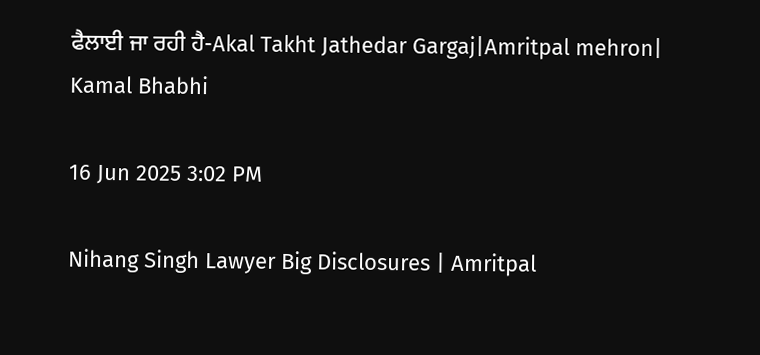ਫੈਲਾਈ ਜਾ ਰਹੀ ਹੈ-Akal Takht Jathedar Gargaj|Amritpal mehron| Kamal Bhabhi

16 Jun 2025 3:02 PM

Nihang Singh Lawyer Big Disclosures | Amritpal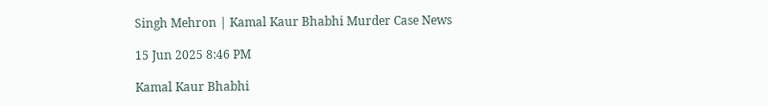Singh Mehron | Kamal Kaur Bhabhi Murder Case News

15 Jun 2025 8:46 PM

Kamal Kaur Bhabhi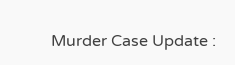Murder Case Update :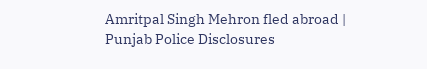Amritpal Singh Mehron fled abroad | Punjab Police Disclosures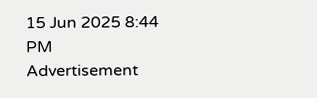15 Jun 2025 8:44 PM
Advertisement